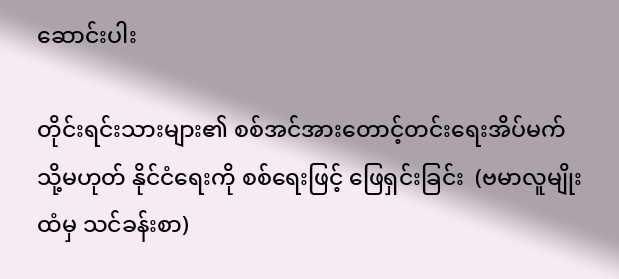ဆောင်းပါး

တိုင်းရင်းသားများ၏ စစ်အင်အားတောင့်တင်းရေးအိပ်မက် သို့မဟုတ် နိုင်ငံရေးကို စစ်ရေးဖြင့် ဖြေရှင်းခြင်း  (ဗမာလူမျိုးထံမှ သင်ခန်းစာ)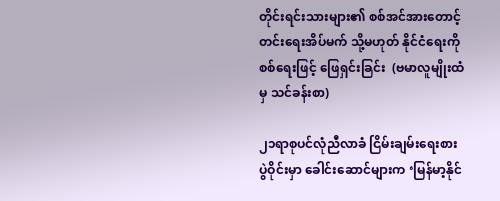တိုင်းရင်းသားများ၏ စစ်အင်အားတောင့်တင်းရေးအိပ်မက် သို့မဟုတ် နိုင်ငံရေးကို စစ်ရေးဖြင့် ဖြေရှင်းခြင်း  (ဗမာလူမျိုးထံမှ သင်ခန်းစာ)

၂၁ရာစုပင်လုံညီလာခံ ငြိမ်းချမ်းရေးစားပွဲဝိုင်းမှာ ခေါင်းဆောင်များက ‘မြန်မာ့နိုင်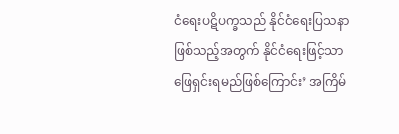ငံရေးပဋိပက္ခသည် နိုင်ငံရေးပြသနာဖြစ်သည့်အတွက် နိုင်ငံရေးဖြင့်သာ ဖြေရှင်းရမည်ဖြစ်ကြောင်း’ အကြိမ်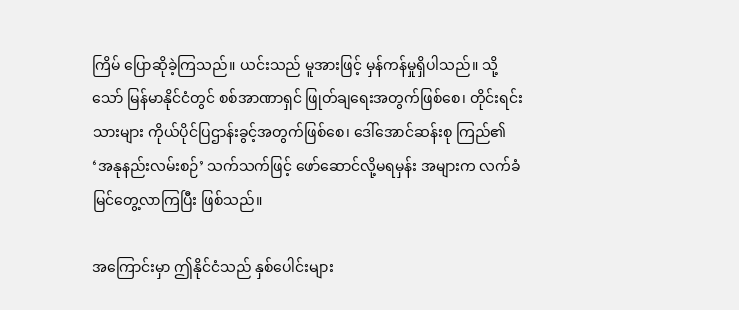ကြိမ် ပြောဆိုခဲ့ကြသည်။ ယင်းသည် မူအားဖြင့် မှန်ကန်မှုရှိပါသည်။ သို့သော် မြန်မာနိုင်ငံတွင် စစ်အာဏာရှင် ဖြုတ်ချရေးအတွက်ဖြစ်စေ၊ တိုင်းရင်းသားများ ကိုယ်ပိုင်ပြဌာန်းခွင့်အတွက်ဖြစ်စေ၊ ဒေါ်အောင်ဆန်းစု ကြည်၏ ‘အနုနည်းလမ်းစဉ်’ သက်သက်ဖြင့် ဖော်ဆောင်လို့မရမှန်း အများက လက်ခံ မြင်တွေ့လာကြပြီး ဖြစ်သည်။

အကြောင်းမှာ ဤနိုင်ငံသည် နှစ်ပေါင်းများ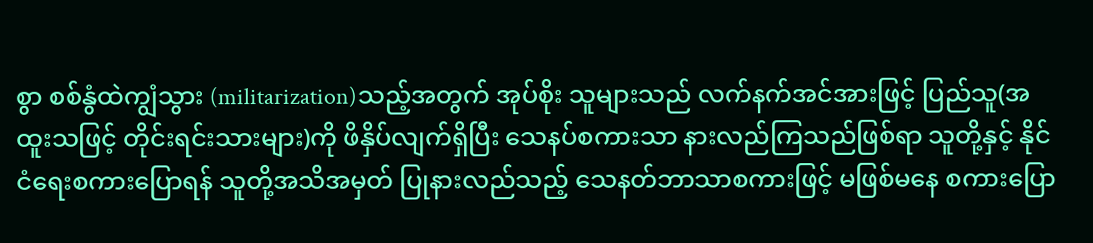စွာ စစ်နွံထဲကျွံသွား (militarization)သည့်အတွက် အုပ်စိုး သူများသည် လက်နက်အင်အားဖြင့် ပြည်သူ(အထူးသဖြင့် တိုင်းရင်းသားများ)ကို ဖိနှိပ်လျက်ရှိပြီး သေနပ်စကားသာ နားလည်ကြသည်ဖြစ်ရာ သူတို့နှင့် နိုင်ငံရေးစကားပြောရန် သူတို့အသိအမှတ် ပြုနားလည်သည့် သေနတ်ဘာသာစကားဖြင့် မဖြစ်မနေ စကားပြော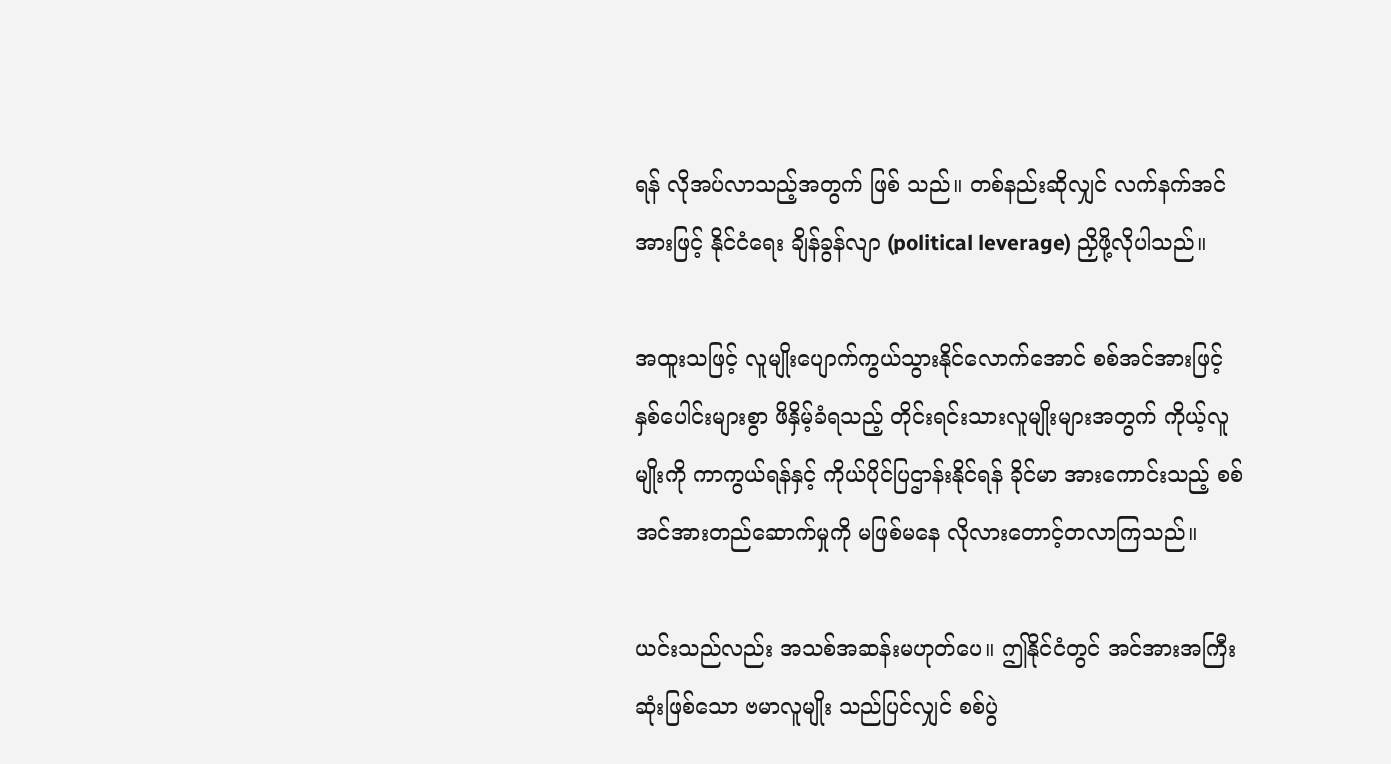ရန် လိုအပ်လာသည့်အတွက် ဖြစ် သည်။ တစ်နည်းဆိုလျှင် လက်နက်အင်အားဖြင့် နိုင်ငံရေး ချိန်ခွန်လျာ (political leverage) ညှိဖို့လိုပါသည်။

အထူးသဖြင့် လူမျိုးပျောက်ကွယ်သွားနိုင်လောက်အောင် စစ်အင်အားဖြင့် နှစ်ပေါင်းများစွာ ဖိနှိမ့်ခံရသည့် တိုင်းရင်းသားလူမျိုးများအတွက် ကိုယ့်လူမျိုးကို ကာကွယ်ရန်နှင့် ကိုယ်ပိုင်ပြဌာန်းနိုင်ရန် ခိုင်မာ အားကောင်းသည့် စစ်အင်အားတည်ဆောက်မှုကို မဖြစ်မနေ လိုလားတောင့်တလာကြသည်။

ယင်းသည်လည်း အသစ်အဆန်းမဟုတ်ပေ။ ဤနိုင်ငံတွင် အင်အားအကြီးဆုံးဖြစ်သော ဗမာလူမျိုး သည်ပြင်လျှင် စစ်ပွဲ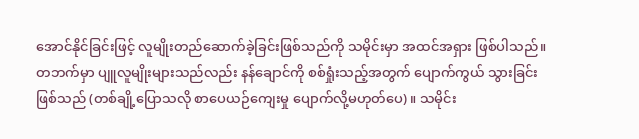အောင်နိုင်ခြင်းဖြင့် လူမျိုးတည်ဆောက်ခဲ့ခြင်းဖြစ်သည်ကို သမိုင်းမှာ အထင်အရှား ဖြစ်ပါသည်။ တဘက်မှာ ပျူလူမျိုးများသည်လည်း နန်ချောင်ကို စစ်ရှုံးသည့်အတွက် ပျောက်ကွယ် သွားခြင်းဖြစ်သည် (တစ်ချို့ပြောသလို စာပေယဉ်ကျေးမှု ပျောက်လို့မဟုတ်ပေ)။ သမိုင်း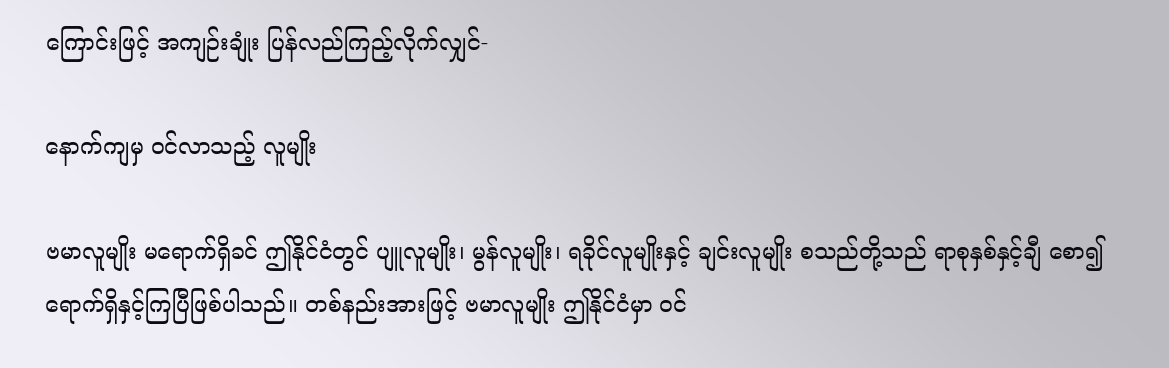ကြောင်းဖြင့် အကျဉ်းချုံး ပြန်လည်ကြည့်လိုက်လျှင်-

နောက်ကျမှ ဝင်လာသည့် လူမျိုး

ဗမာလူမျိုး မရောက်ရှိခင် ဤနိုင်ငံတွင် ပျူလူမျိုး၊ မွန်လူမျိုး၊ ရခိုင်လူမျိုးနှင့် ချင်းလူမျိုး စသည်တို့သည် ရာစုနှစ်နှင့်ချီ စော၍ ရောက်ရှိနှင့်ကြပြီဖြစ်ပါသည်။ တစ်နည်းအားဖြင့် ဗမာလူမျိုး ဤနိုင်ငံမှာ ဝင်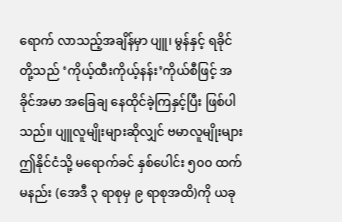ရောက် လာသည့်အချိန်မှာ ပျူ၊ မွန်နှင့် ရခိုင်တို့သည် ‘ကိုယ့်ထီးကိုယ့်နန်း’ကိုယ်စီဖြင့် အခိုင်အမာ အခြေချ နေထိုင်ခဲ့ကြနှင့်ပြီး ဖြစ်ပါသည်။ ပျူလူမျိုးများဆိုလျှင် ဗမာလူမျိုးများ ဤနိုင်ငံသို့ မရောက်ခင် နှစ်ပေါင်း ၅၀၀ ထက်မနည်း (အေဒီ ၃ ရာစုမှ ၉ ရာစုအထိ)ကို ယခု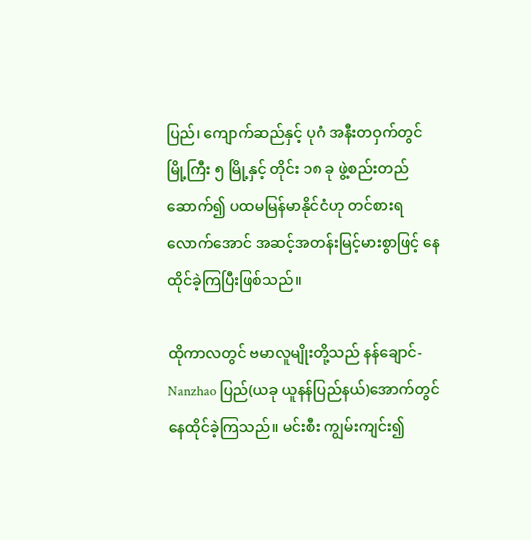ပြည်၊ ကျောက်ဆည်နှင့် ပုဂံ အနီးတဝှက်တွင် မြို့ကြီး ၅ မြို့နှင့် တိုင်း ၁၈ ခု ဖွဲ့စည်းတည်ဆောက်၍ ပထမမြန်မာနိုင်ငံဟု တင်စားရလောက်အောင် အဆင့်အတန်းမြင့်မားစွာဖြင့် နေထိုင်ခဲ့ကြပြီးဖြစ်သည်။

ထိုကာလတွင် ဗမာလူမျိုးတို့သည် နန်ချောင်-Nanzhao ပြည်(ယခု ယူနန်ပြည်နယ်)အောက်တွင် နေထိုင်ခဲ့ကြသည်။ မင်းစီး ကျွမ်းကျင်း၍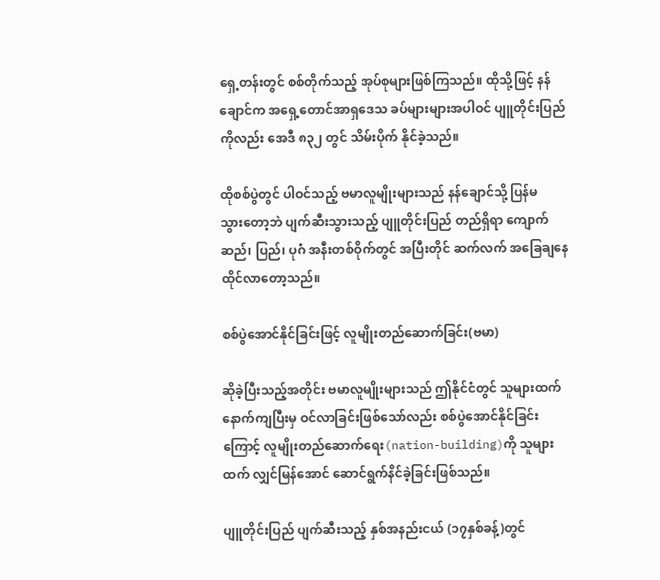ရှေ့တန်းတွင် စစ်တိုက်သည့် အုပ်စုများဖြစ်ကြသည်။ ထိုသို့ဖြင့် နန်ချောင်က အရှေ့တောင်အာရှဒေသ ခပ်များများအပါဝင် ပျူတိုင်းပြည်ကိုလည်း အေဒီ ၈၃၂ တွင် သိမ်းပိုက် နိုင်ခဲ့သည်။

ထိုစစ်ပွဲတွင် ပါဝင်သည့် ဗမာလူမျိုးများသည် နန်ချောင်သို့ ပြန်မသွား‌တော့ဘဲ ပျက်ဆီးသွားသည့် ပျူတိုင်းပြည် တည်ရှိရာ ကျောက်ဆည်၊ ပြည်၊ ပုဂံ အနီးတစ်ဝိုက်တွင် အပြီးတိုင် ဆက်လက် အခြေချနေထိုင်လာတော့သည်။

စစ်ပွဲအောင်နိုင်ခြင်းဖြင့် လူမျိုးတည်ဆောက်ခြင်း(ဗမာ)

ဆိုခဲ့ပြီးသည့်အတိုင်း ဗမာလူမျိုးများသည် ဤနိုင်ငံတွင် သူများထက် နောက်ကျပြီးမှ ဝင်လာခြင်းဖြစ်သော်လည်း စစ်ပွဲအောင်နိုင်ခြင်းကြောင့် လူမျိုးတည်ဆောက်ရေး(nation-building)ကို သူများထက် လျှင်မြန်အောင် ဆောင်ရွက်နိင်ခဲ့ခြင်းဖြစ်သည်။

ပျူတိုင်းပြည် ပျက်ဆီးသည့် နှစ်အနည်းငယ် (၁၇နှစ်ခန့်)တွင်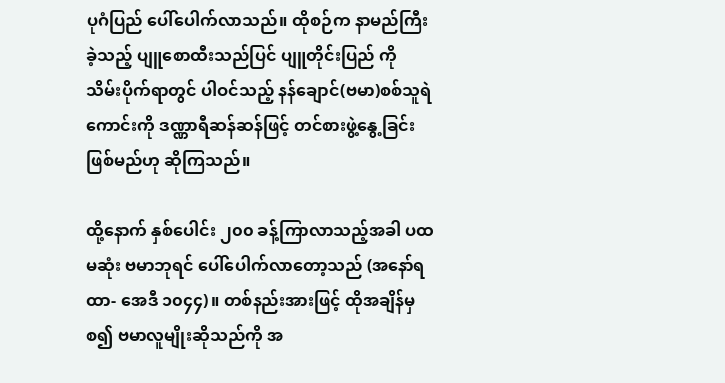ပုဂံပြည် ပေါ်ပေါက်လာသည်။ ထိုစဉ်က နာမည်ကြီးခဲ့သည့် ပျူစောထီးသည်ပြင် ပျူတိုင်းပြည် ကို သိမ်းပိုက်ရာတွင် ပါဝင်သည့် နန်ချောင်(ဗမာ)စစ်သူရဲကောင်းကို ဒဏ္ဏာရီဆန်ဆန်ဖြင့် တင်စားဖွဲ့နွေ့ခြင်း ဖြစ်မည်ဟု ဆိုကြသည်။

ထို့နောက် နှစ်ပေါင်း ၂၀၀ ခန့်ကြာလာသည့်အခါ ပထမဆုံး ဗမာဘုရင် ပေါ်ပေါက်လာတော့သည် (အနော်ရထာ- အေဒီ ၁၀၄၄)။ တစ်နည်းအားဖြင့် ထိုအချိန်မှစ၍ ဗမာလူမျိုးဆိုသည်ကို အ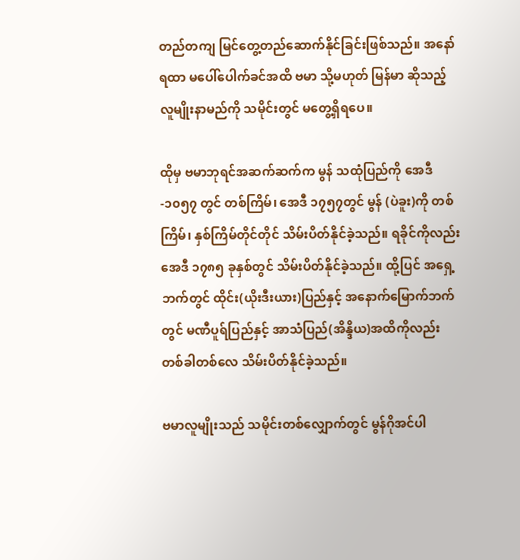တည်တကျ မြင်တွေ့တည်ဆောက်နိုင်ခြင်းဖြစ်သည်။ အနော်ရထာ မပေါ်ပေါက်ခင်အထိ ဗမာ သို့မဟုတ် မြန်မာ ဆိုသည့် လူမျိုးနာမည်ကို သမိုင်းတွင် မတွေ့ရှိရပေ။

ထိုမှ ဗမာဘုရင်အဆက်ဆက်က မွန် သထုံပြည်ကို အေဒီ-၁၀၅၇ တွင် တစ်ကြိမ်၊ အေဒီ ၁၇၅၇တွင် မွန် (ပဲခူး)ကို တစ်ကြိမ်၊ နှစ်ကြိမ်တိုင်တိုင် သိမ်းပိတ်နိုင်ခဲ့သည်။ ရခိုင်ကိုလည်း အေဒီ ၁၇၈၅ ခုနှစ်တွင် သိမ်းပိတ်နိုင်ခဲ့သည်။ ထို့ပြင် အရှေ့ဘက်တွင် ထိုင်း(ယိုးဒီးယား)ပြည်နှင့် အနောက်မြောက်ဘက်တွင် မဏီပူရ်ပြည်နှင့် အာသံပြည်(အိန္ဒိယ)အထိကိုလည်း တစ်ခါတစ်လေ သိမ်းပိတ်နိုင်ခဲ့သည်။

ဗမာလူမျိုးသည် သမိုင်းတစ်လျှောက်တွင် မွန်ဂိုအင်ပါ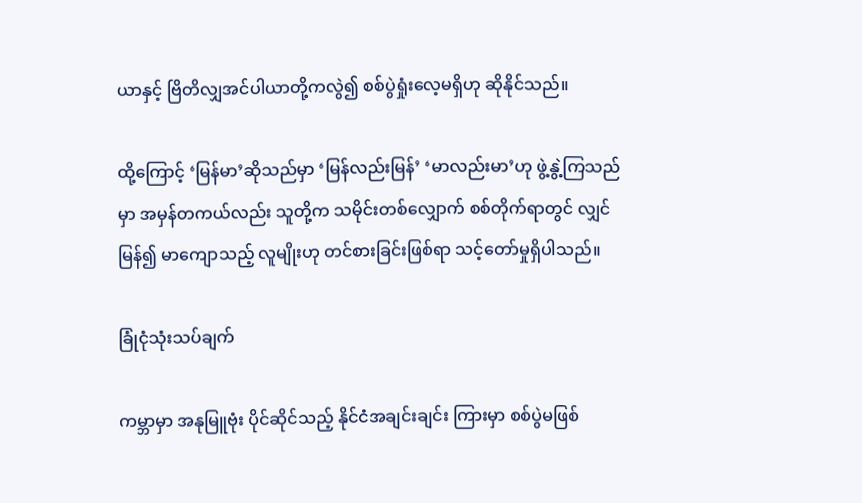ယာနှင့် ဗြိတိလျှအင်ပါယာတို့ကလွဲ၍ စစ်ပွဲရှုံးလေ့မရှိဟု ဆိုနိုင်သည်။

ထို့ကြောင့် ‘မြန်မာ’ဆိုသည်မှာ ‘မြန်လည်းမြန်’ ‘မာလည်းမာ’ဟု ဖွဲ့နွဲ့ကြသည်မှာ အမှန်တကယ်လည်း သူတို့က သမိုင်းတစ်လျှောက် စစ်တိုက်ရာတွင် လျှင်မြန်၍ မာကျောသည့် လူမျိုးဟု တင်စားခြင်းဖြစ်ရာ သင့်တော်မှုရှိပါသည်။

ခြုံငုံသုံးသပ်ချက်

ကမ္ဘာမှာ အနုမြူဗုံး ပိုင်ဆိုင်သည့် နိုင်ငံအချင်းချင်း ကြားမှာ စစ်ပွဲမဖြစ်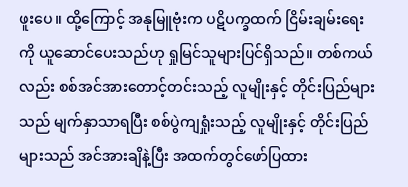ဖူးပေ။ ထို့ကြောင့် အနုမြူဗုံးက ပဋိပက္ခထက် ငြိမ်းချမ်းရေးကို ယူဆောင်ပေးသည်ဟု ရှုမြင်သူများပြင်ရှိသည်။ တစ်ကယ်လည်း စစ်အင်အားတောင့်တင်းသည့် လူမျိုးနှင့် တိုင်းပြည်များသည် မျက်နှာသာရပြီး စစ်ပွဲကျရှုံးသည့် လူမျိုးနှင့် တိုင်းပြည်များသည် အင်အားချိနဲ့ပြီး အထက်တွင်ဖော်ပြထား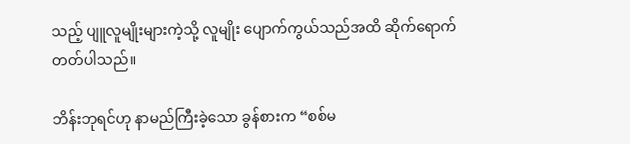သည့် ပျူလူမျိုးများကဲ့သို့ လူမျိုး ပျောက်ကွယ်သည်အထိ ဆိုက်ရောက်တတ်ပါသည်။

ဘိန်းဘုရင်ဟု နာမည်ကြီးခဲ့သော ခွန်စားက “စစ်မ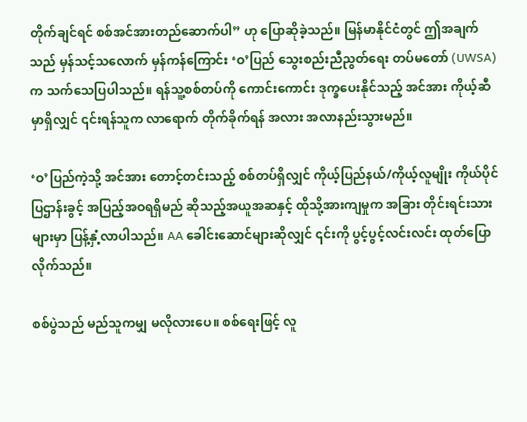တိုက်ချင်ရင် စစ်အင်အားတည်ဆောက်ပါ” ဟု ပြောဆိုခဲ့သည်။ မြန်မာနိုင်ငံတွင် ဤအချက်သည် မှန်သင့်သလောက် မှန်ကန်ကြောင်း ‘ဝ’ပြည် သွေးစည်းညီညွတ်ရေး တပ်မတော် (UWSA)က သက်သေပြပါသည်။ ရန်သူ့စစ်တပ်ကို ကောင်းကောင်း ဒုက္ခပေးနိုင်သည့် အင်အား ကိုယ့်ဆီမှာရှိလျှင် ၎င်းရန်သူက လာရောက် တိုက်ခိုက်ရန် အလား အလာနည်းသွားမည်။

‘ဝ’ပြည်ကဲ့သို့ အင်အား တောင့်တင်းသည့် စစ်တပ်ရှိလျှင် ကိုယ့်ပြည်နယ်/ကိုယ့်လူမျိုး ကိုယ်ပိုင် ပြဌာန်းခွင့် အပြည့်အဝရရှိမည် ဆိုသည့်အယူအဆနှင့် ထိုသို့အားကျမှုက အခြား တိုင်းရင်းသားများမှာ ပြန့်နှံ့လာပါသည်။ AA ခေါင်းဆောင်များဆိုလျှင် ၎င်းကို ပွင့်ပွင့်လင်းလင်း ထုတ်ပြောလိုက်သည်။

စစ်ပွဲသည် မည်သူကမျှ မလိုလားပေ။ စစ်ရေးဖြင့် လူ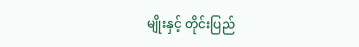မျိုးနှင့် တိုင်းပြည်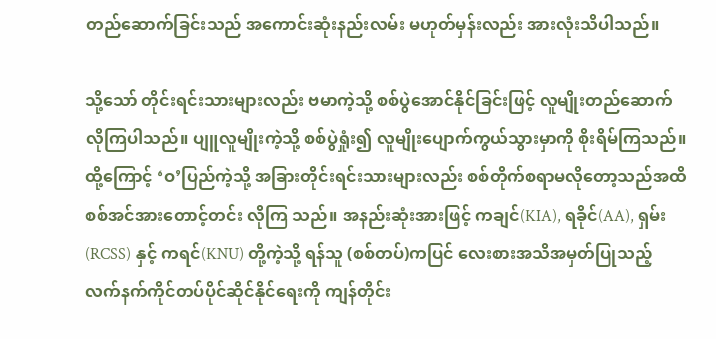တည်ဆောက်ခြင်းသည် အကောင်းဆုံးနည်းလမ်း မဟုတ်မှန်းလည်း အားလုံးသိပါသည်။

သို့သော် တိုင်းရင်းသားများလည်း ဗမာကဲ့သို့ စစ်ပွဲအောင်နိုင်ခြင်းဖြင့် လူမျိုးတည်ဆောက်လိုကြပါသည်။ ပျူလူမျိုးကဲ့သို့ စစ်ပွဲရှုံး၍ လူမျိုးပျောက်ကွယ်သွားမှာကို စိုးရိမ်ကြသည်။ ထို့ကြောင့် ‘ဝ’ပြည်ကဲ့သို့ အခြားတိုင်းရင်းသားများလည်း စစ်တိုက်စရာမလိုတော့သည်အထိ စစ်အင်အားတောင့်တင်း လိုကြ သည်။ အနည်းဆုံးအားဖြင့် ကချင်(KIA), ရခိုင်(AA), ရှမ်း(RCSS) နှင့် ကရင်(KNU) တို့ကဲ့သို့ ရန်သူ (စစ်တပ်)ကပြင် လေးစားအသိအမှတ်ပြုသည့် လက်နက်ကိုင်တပ်ပိုင်ဆိုင်နိုင်ရေးကို ကျန်တိုင်း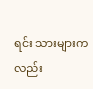ရင်း သားများကလည်း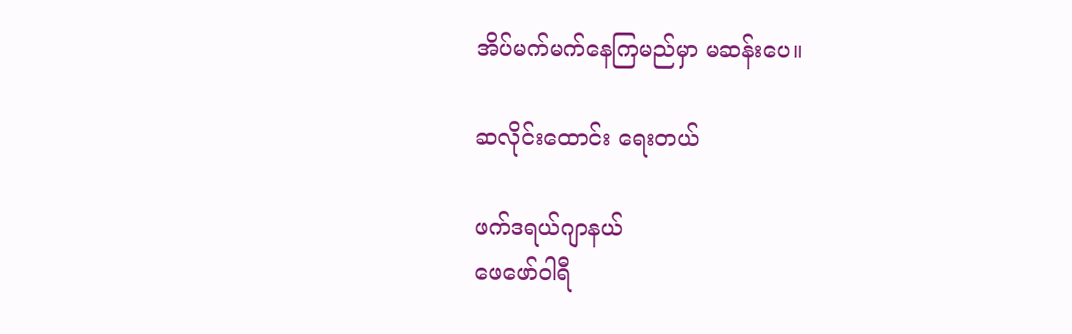အိပ်မက်မက်နေကြမည်မှာ မဆန်းပေ။

ဆလိုင်းထောင်း ရေးတယ်

ဖက်ဒရယ်ဂျာနယ်
ဖေဖော်ဝါရီ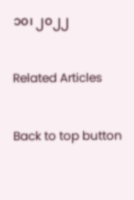၁၀၊ ၂၀၂၂

Related Articles

Back to top button